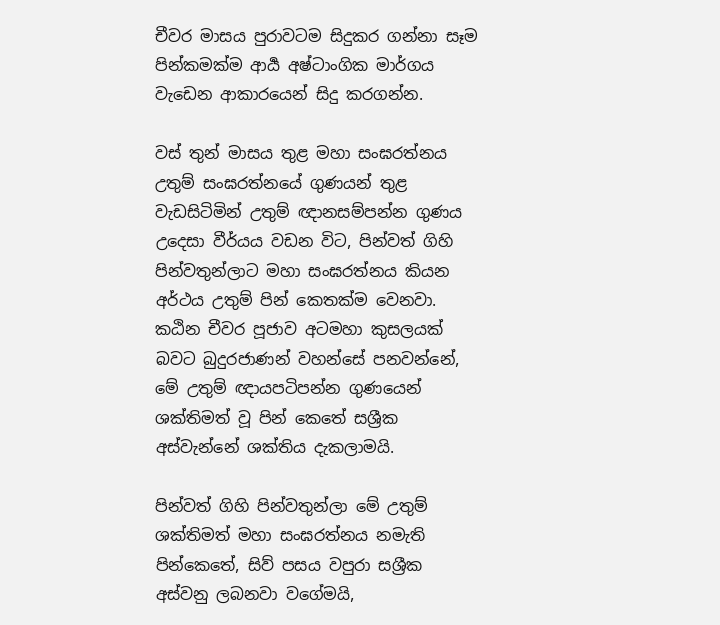චීවර මාසය පුරාවටම සිදුකර ගන්නා සෑම පින්කමක්ම ආර්‍ය අෂ්ටාංගික මාර්ගය වැඩෙන ආකාරයෙන් සිදු කරගන්න.

වස් තුන් මාසය තුළ මහා සංඝරත්නය උතුම් සංඝරත්නයේ ගුණයන් තුළ වැඩසිටිමින් උතුම් ඥානසම්පන්න ගුණය උදෙසා වීර්යය වඩන විට, පින්වත් ගිහි පින්වතුන්ලාට මහා සංඝරත්නය කියන අර්ථය උතුම් පින් කෙතක්ම වෙනවා. කඨින චීවර පූජාව අටමහා කුසලයක් බවට බුදුරජාණන් වහන්සේ පනවන්නේ, මේ උතුම් ඥායපටිපන්න ගුණයෙන් ශක්තිමත් වූ පින් කෙතේ සශ්‍රීක අස්වැන්නේ ශක්තිය දැකලාමයි.

පින්වත් ගිහි පින්වතුන්ලා මේ උතුම් ශක්තිමත් මහා සංඝරත්නය නමැති පින්කෙතේ, සිව් පසය වපුරා සශ්‍රීක අස්වනු ලබනවා වගේමයි,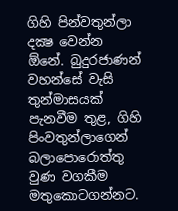ගිහි පින්වතුන්ලා දක්‍ෂ වෙන්න ඕනේ. බුදුරජාණන් වහන්සේ වැසි තුන්මාසයක් පැනවීම තුළ, ගිහි පිංවතුන්ලාගෙන් බලාපොරොත්තු වුණ වගකීම මතුකොටගන්නට.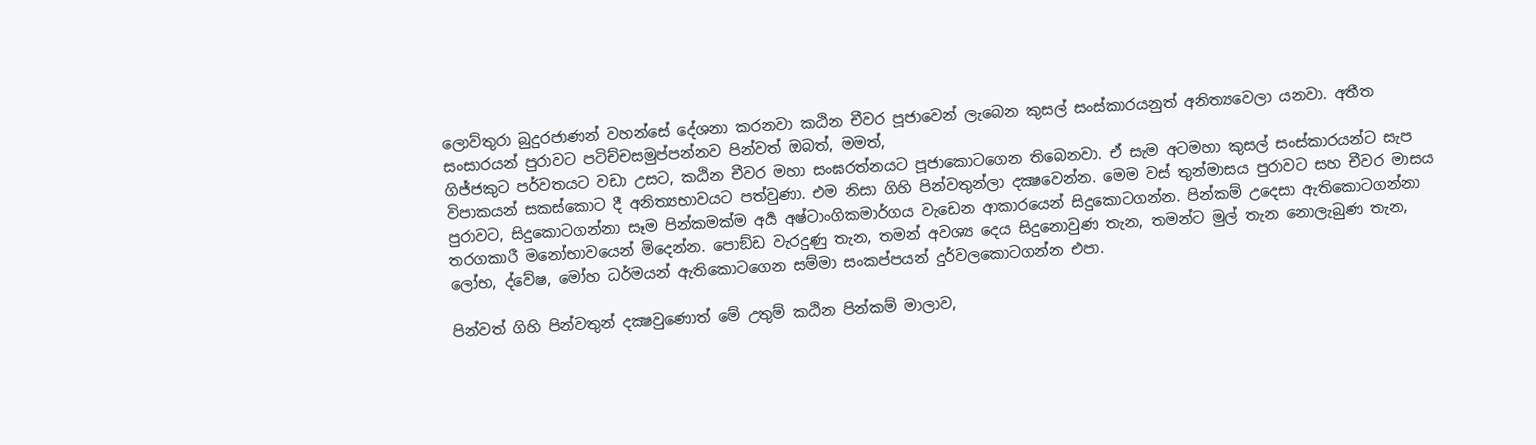ලොව්තුරා බුදුරජාණන් වහන්සේ දේශනා කරනවා කඨින චීවර පූජාවෙන් ලැබෙන කුසල් සංස්කාරයනුත් අනිත්‍යවෙලා යනවා. අතීත සංසාරයන් පුරාවට පටිච්චසමුප්පන්නව පින්වත් ඔබත්, මමත්,
ගිජ්ජකුට පර්වතයට වඩා උසට, කඨින චීවර මහා සංඝරත්නයට පූජාකොටගෙන තිබෙනවා. ඒ සැම අටමහා කුසල් සංස්කාරයන්ට සැප විපාකයන් සකස්කොට දී අනිත්‍යභාවයට පත්වුණා. එම නිසා ගිහි පින්වතුන්ලා දක්‍ෂවෙන්න. මෙම වස් තුන්මාසය පුරාවට සහ චීවර මාසය පුරාවට, සිදුකොටගන්නා සෑම පින්කමක්ම අර්‍ය අෂ්ටාංගිකමාර්ගය වැඩෙන ආකාරයෙන් සිදුකොටගන්න. පින්කම් උදෙසා ඇතිකොටගන්නා තරගකාරී මනෝභාවයෙන් මිදෙන්න. පොඞ්ඩ වැරදුණු තැන, තමන් අවශ්‍ය දෙය සිදුනොවුණ තැන, තමන්ට මුල් තැන නොලැබුණ තැන, ලෝභ, ද්වේෂ, මෝහ ධර්මයන් ඇතිකොටගෙන සම්මා සංකප්පයන් දුර්වලකොටගන්න එපා.

පින්වත් ගිහි පින්වතුන් දක්‍ෂවුණොත් මේ උතුම් කඨින පින්කම් මාලාව,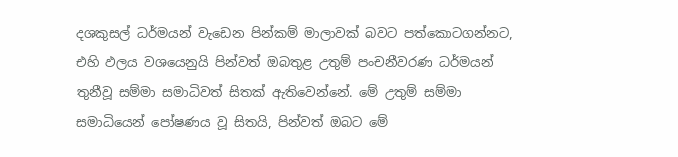දශකුසල් ධර්මයන් වැඩෙන පින්කම් මාලාවක් බවට පත්කොටගන්නට, එහි ඵලය වශයෙනුයි පින්වත් ඔබතුළ උතුම් පංචනීවරණ ධර්මයන් තුනීවූ සම්මා සමාධිවත් සිතක් ඇතිවෙන්නේ. මේ උතුම් සම්මා සමාධියෙන් පෝෂණය වූ සිතයි, පින්වත් ඔබට මේ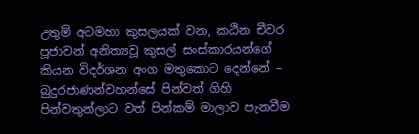උතුම් අටමහා කුසලයක් වන, කඨින චීවර පූජාවන් අනිත්‍යවූ කුසල් සංස්කාරයන්ගේ කියන විදර්ශන අංග මතුකොට දෙන්නේ – බුදුරජාණන්වහන්සේ පින්වත් ගිහි පින්වතුන්ලාට වත් පින්කම් මාලාව පැනවීම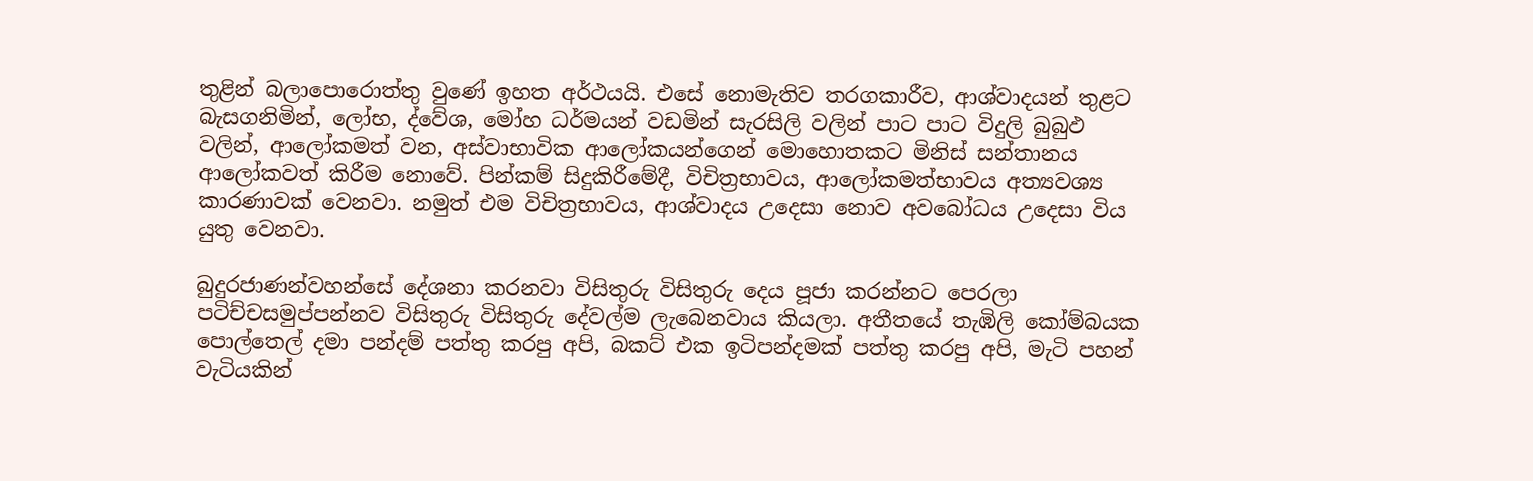තුළින් බලාපොරොත්තු වුණේ ඉහත අර්ථයයි. එසේ නොමැතිව තරගකාරීව, ආශ්වාදයන් තුළට බැසගනිමින්, ලෝභ, ද්වේශ, මෝහ ධර්මයන් වඩමින් සැරසිලි වලින් පාට පාට විදුලි බුබුඵ වලින්, ආලෝකමත් වන, අස්වාභාවික ආලෝකයන්ගෙන් මොහොතකට මිනිස් සන්තානය ආලෝකවත් කිරීම නොවේ. පින්කම් සිදුකිරීමේදී, විචිත්‍රභාවය, ආලෝකමත්භාවය අත්‍යවශ්‍ය කාරණාවක් වෙනවා. නමුත් එම විචිත්‍රභාවය, ආශ්වාදය උදෙසා නොව අවබෝධය උදෙසා විය යුතු වෙනවා.

බුදුරජාණන්වහන්සේ දේශනා කරනවා විසිතුරු විසිතුරු දෙය පූජා කරන්නට පෙරලා පටිච්චසමුප්පන්නව විසිතුරු විසිතුරු දේවල්ම ලැබෙනවාය කියලා. අතීතයේ තැඹිලි කෝම්බයක පොල්තෙල් දමා පන්දම් පත්තු කරපු අපි, බකට් එක ඉටිපන්දමක් පත්තු කරපු අපි, මැටි පහන් වැටියකින්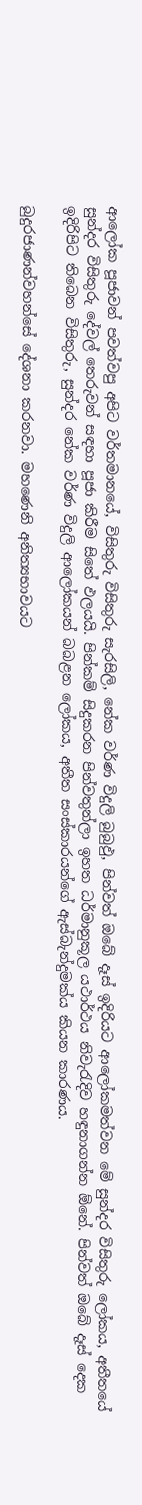ආලෝක පූජාවන් පවත්වපු අපිට වර්තමානයේ, විසිතුරු විසිතුරු සැරසිලි, නේක වර්ණ විදුලි බුබුඵු, පින්වත් ඔබේ දෑස් ඉදිරියට ආලෝකමත්වන මේ සුන්දර විසිතුරු ලෝකය, අතීතයේ සුන්දර විසිතුරු දේවල් තෙරුවන් සඳහා පූජා කිරීම සිතේ ඵලයයි. පින්කම් සිදුකරන පින්වතුන්ලා ඉහත ධර්මානුකූල යථාර්ථය නිවැරැදිව හඳුනාගන්න ඕනේ. පින්වත් ඔබේ දෑස් දෙක ඉදිරිපිට තිබෙන විසිතුරු, සුන්දර නේක වර්ණ විදුලි ආලෝකයන් බබළන ලෝකය, අතීත සංස්කාරයන්ගේ ඇස්බැන්දුමක්ය කියන කාරණය.

බුදුරජාණන්වහන්සේ දේශනා කරනවා. මහණෙනි අනිත්‍යභාවයට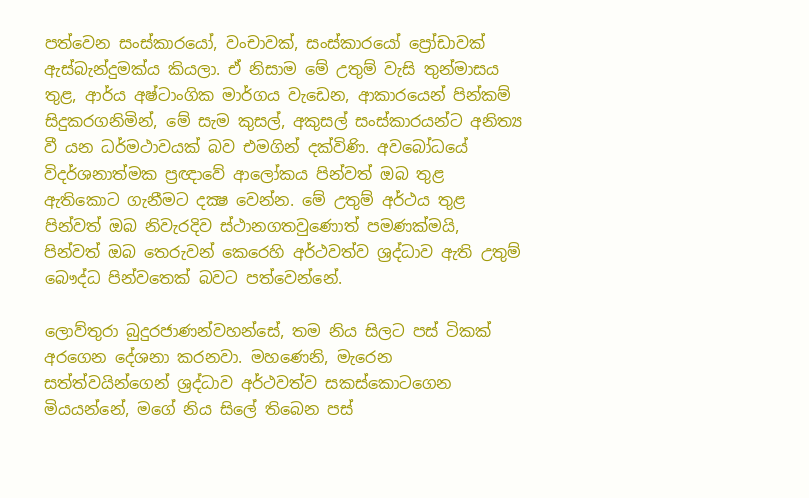පත්වෙන සංස්කාරයෝ, වංචාවක්, සංස්කාරයෝ ප්‍රෝඩාවක් ඇස්බැන්දුමක්ය කියලා. ඒ නිසාම මේ උතුම් වැසි තුන්මාසය තුළ, ආර්ය අෂ්ටාංගික මාර්ගය වැඩෙන, ආකාරයෙන් පින්කම් සිදුකරගනිමින්, මේ සැම කුසල්, අකුසල් සංස්කාරයන්ට අනිත්‍ය වී යන ධර්මථාවයක් බව එමගින් දක්විණි. අවබෝධයේ විදර්ශනාත්මක ප්‍රඥාවේ ආලෝකය පින්වත් ඔබ තුළ ඇතිකොට ගැනීමට දක්‍ෂ වෙන්න. මේ උතුම් අර්ථය තුළ පින්වත් ඔබ නිවැරදිව ස්ථානගතවුණොත් පමණක්මයි, පින්වත් ඔබ තෙරුවන් කෙරෙහි අර්ථවත්ව ශ්‍රද්ධාව ඇති උතුම් බෞද්ධ පින්වතෙක් බවට පත්වෙන්නේ.

ලොව්තුරා බුදුරජාණන්වහන්සේ, තම නිය සිලට පස් ටිකක් අරගෙන දේශනා කරනවා. මහණෙනි, මැරෙන සත්ත්වයින්ගෙන් ශ්‍රද්ධාව අර්ථවත්ව සකස්කොටගෙන මියයන්නේ, මගේ නිය සිලේ තිබෙන පස්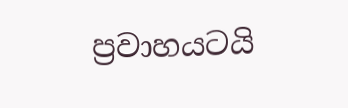ප්‍රවාහයටයි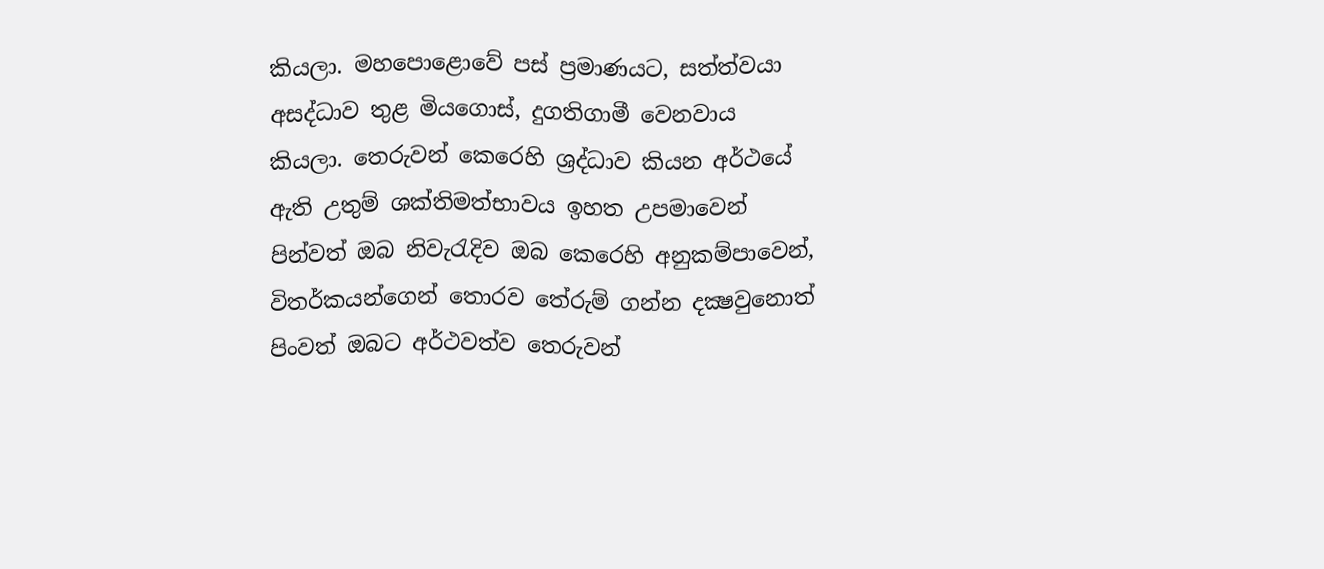කියලා. මහපොළොවේ පස් ප්‍රමාණයට, සත්ත්වයා අසද්ධාව තුළ මියගොස්, දුගතිගාමී වෙනවාය කියලා. තෙරුවන් කෙරෙහි ශ්‍රද්ධාව කියන අර්ථයේ ඇති උතුම් ශක්තිමත්භාවය ඉහත උපමාවෙන් පින්වත් ඔබ නිවැරැදිව ඔබ කෙරෙහි අනුකම්පාවෙන්, විතර්කයන්ගෙන් තොරව තේරුම් ගන්න දක්‍ෂවුනොත් පිංවත් ඔබට අර්ථවත්ව තෙරුවන්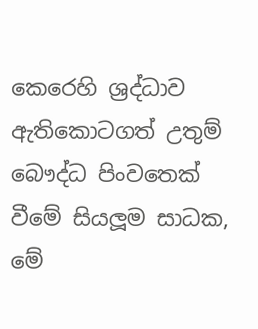කෙරෙහි ශ්‍රද්ධාව ඇතිකොටගත් උතුම් බෞද්ධ පිංවතෙක් වීමේ සියලූම සාධක, මේ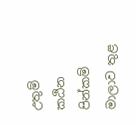උතුම් කඨින පින්කම් මාලාව තුළ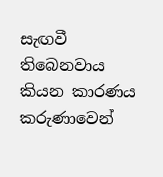සැඟවී තිබෙනවාය කියන කාරණය කරුණාවෙන්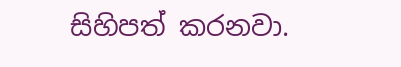සිහිපත් කරනවා.